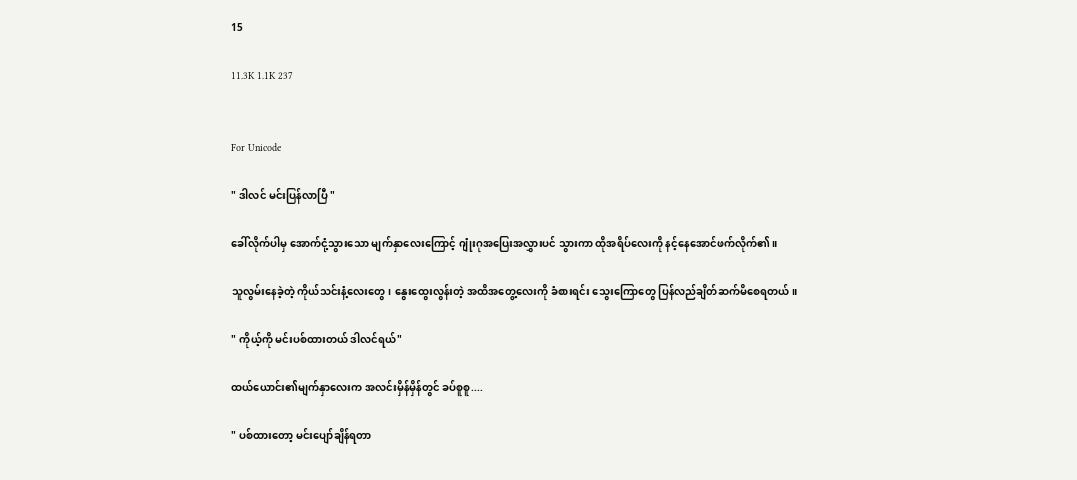15

11.3K 1.1K 237


For Unicode

" ဒါလင် မင်းပြန်လာပြီ "

ခေါ်လိုက်ပါမှ အောက်ငုံ့သွားသော မျက်နှာလေးကြောင့် ဂျုံးဂုအပြေးအလွှားပင် သွားကာ ထိုအရိပ်လေးကို နင့်နေအောင်ဖက်လိုက်၏။

သူလွမ်းနေခဲ့တဲ့ ကိုယ်သင်းနံ့လေးတွေ၊ နွေးထွေးလွန်းတဲ့ အထိအတွေ့လေးကို ခံစားရင်း သွေးကြောတွေ ပြန်လည်ချိတ်ဆက်မိစေရတယ်။

" ကိုယ့်ကို မင်းပစ်ထားတယ် ဒါလင်ရယ်"

ထယ်ယောင်း၏မျက်နှာလေးက အလင်းမှိန်မှိန်တွင် ခပ်စူစူ....

" ပစ်ထားတော့ မင်းပျော်ချိန်ရတာ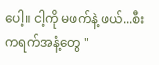ပေါ့။ ငါ့ကို မဖက်နဲ့ ဖယ်...စီးကရက်အနံ့တွေ "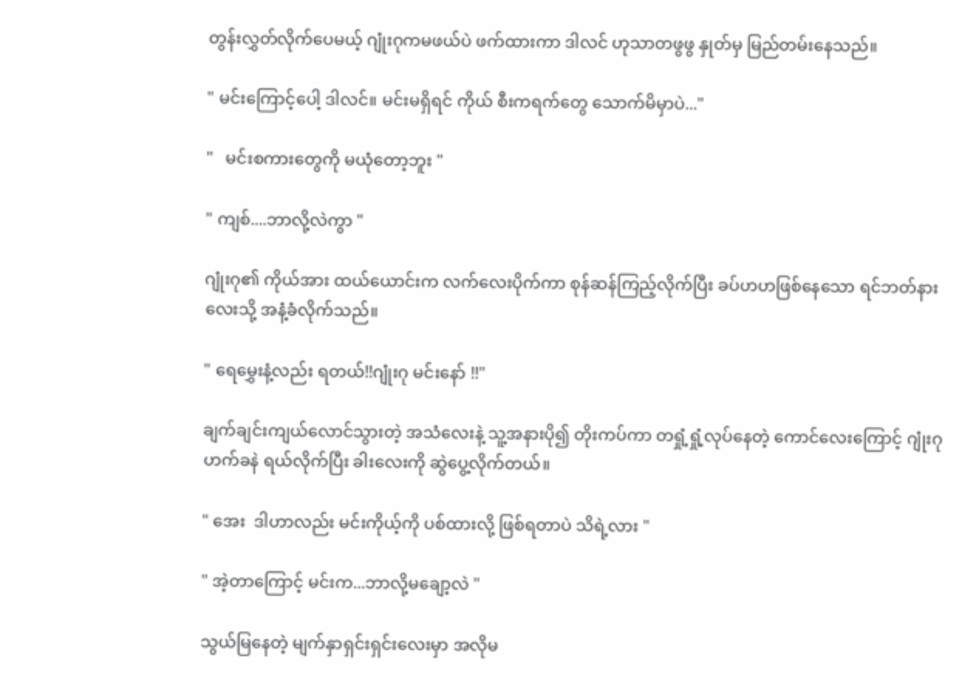တွန်းလွှတ်လိုက်ပေမယ့် ဂျုံးဂုကမဖယ်ပဲ ဖက်ထားကာ ဒါလင် ဟုသာတဖွဖွ နှုတ်မှ မြည်တမ်းနေသည်။

" မင်းကြောင့်ပေါ့ ဒါလင်။ မင်းမရှိရင် ကိုယ် စီးကရက်တွေ သောက်မိမှာပဲ..."

"   မင်းစကားတွေကို မယုံတော့ဘူး "

" ကျစ်....ဘာလို့လဲကွာ "

ဂျုံးဂု၏ ကိုယ်အား ထယ်ယောင်းက လက်လေးပိုက်ကာ စုန်ဆန်ကြည့်လိုက်ပြီး ခပ်ဟဟဖြစ်နေသော ရင်ဘတ်နားလေးသို့ အနံ့ခံလိုက်သည်။

" ရေမွှေးနံ့လည်း ရတယ်!!ဂျုံးဂု မင်းနော် !!"

ချက်ချင်းကျယ်လောင်သွားတဲ့ အသံလေးနဲ့ သူ့အနားပို၍ တိုးကပ်ကာ တရှုံ့ရှုံ့လုပ်နေတဲ့ ကောင်လေးကြောင့် ဂျုံးဂု ဟက်ခနဲ ရယ်လိုက်ပြီး ခါးလေးကို ဆွဲပွေ့လိုက်တယ်။

" အေး  ဒါဟာလည်း မင်းကိုယ့်ကို ပစ်ထားလို့ ဖြစ်ရတာပဲ သိရဲ့လား "

" အဲ့တာကြောင့် မင်းက...ဘာလို့မချော့လဲ "

သွယ်မြနေတဲ့ မျက်နှာရှင်းရှင်းလေးမှာ အလိုမ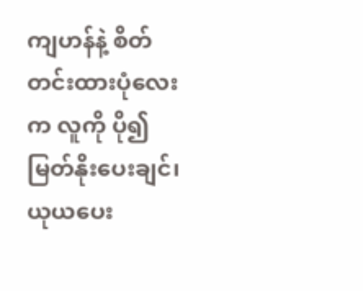ကျဟန်နဲ့ စိတ်တင်းထားပုံလေးက လူကို ပို၍ မြတ်နိုးပေးချင်၊ယုယပေး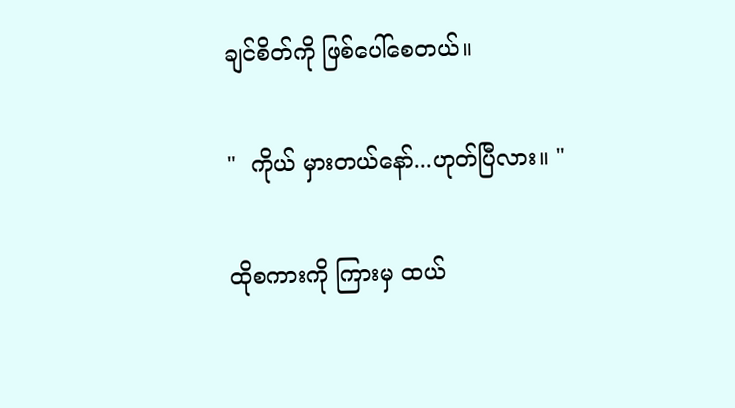ချင်စိတ်ကို ဖြစ်ပေါ်စေတယ်။

"  ကိုယ် မှားတယ်နော်...ဟုတ်ပြီလား။ "

ထိုစကားကို ကြားမှ ထယ်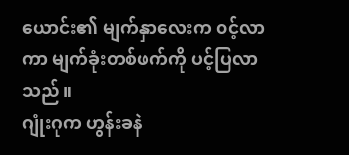ယောင်း၏ မျက်နှာလေးက ၀င့်လာကာ မျက်ခုံးတစ်ဖက်ကို ပင့်ပြလာသည်။
ဂျုံးဂုက ဟွန်းခနဲ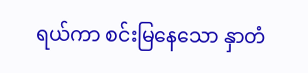ရယ်ကာ စင်းမြနေသော နှာတံ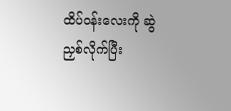ထိပ်၀န်းလေးကို ဆွဲညှစ်လိုက်ပြီး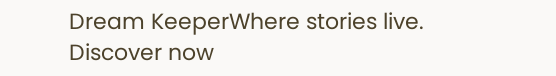Dream KeeperWhere stories live. Discover now